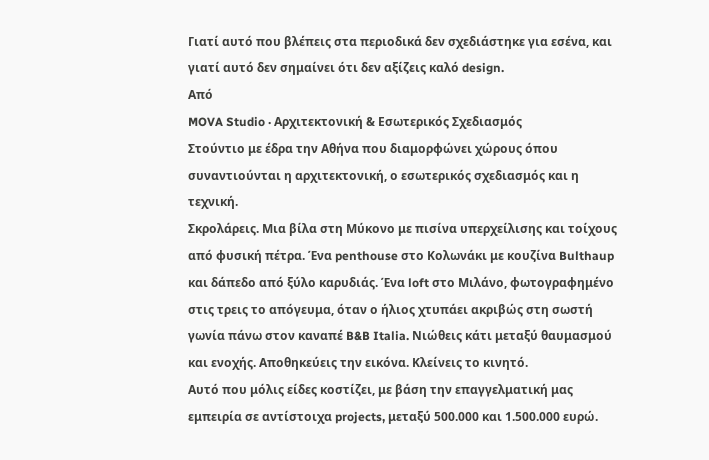Γιατί αυτό που βλέπεις στα περιοδικά δεν σχεδιάστηκε για εσένα, και γιατί αυτό δεν σημαίνει ότι δεν αξίζεις καλό design.
Από
MOVA Studio · Αρχιτεκτονική & Εσωτερικός Σχεδιασμός
Στούντιο με έδρα την Αθήνα που διαμορφώνει χώρους όπου συναντιούνται η αρχιτεκτονική, ο εσωτερικός σχεδιασμός και η τεχνική.
Σκρολάρεις. Μια βίλα στη Μύκονο με πισίνα υπερχείλισης και τοίχους από φυσική πέτρα. Ένα penthouse στο Κολωνάκι με κουζίνα Bulthaup και δάπεδο από ξύλο καρυδιάς. Ένα loft στο Μιλάνο, φωτογραφημένο στις τρεις το απόγευμα, όταν ο ήλιος χτυπάει ακριβώς στη σωστή γωνία πάνω στον καναπέ B&B Italia. Νιώθεις κάτι μεταξύ θαυμασμού και ενοχής. Αποθηκεύεις την εικόνα. Κλείνεις το κινητό.
Αυτό που μόλις είδες κοστίζει, με βάση την επαγγελματική μας εμπειρία σε αντίστοιχα projects, μεταξύ 500.000 και 1.500.000 ευρώ.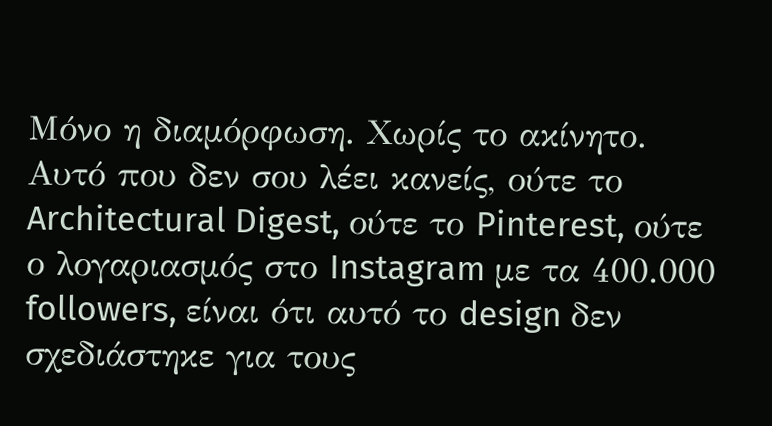Μόνο η διαμόρφωση. Χωρίς το ακίνητο.
Αυτό που δεν σου λέει κανείς, ούτε το Architectural Digest, ούτε το Pinterest, ούτε ο λογαριασμός στο Instagram με τα 400.000 followers, είναι ότι αυτό το design δεν σχεδιάστηκε για τους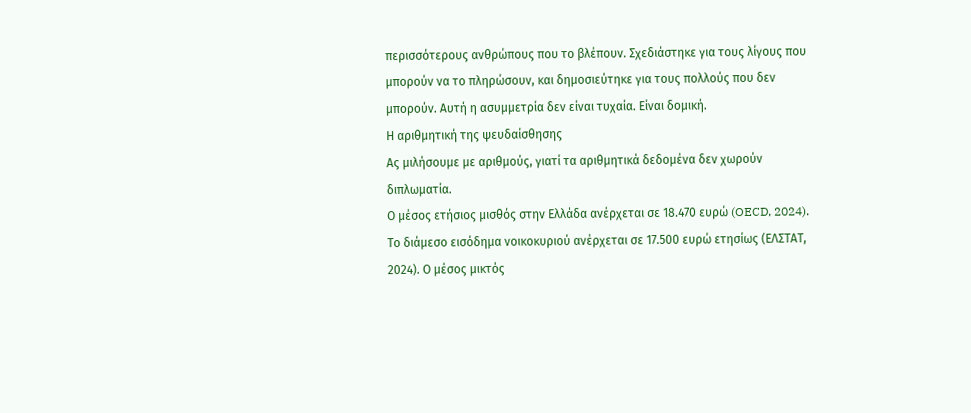περισσότερους ανθρώπους που το βλέπουν. Σχεδιάστηκε για τους λίγους που μπορούν να το πληρώσουν, και δημοσιεύτηκε για τους πολλούς που δεν μπορούν. Αυτή η ασυμμετρία δεν είναι τυχαία. Είναι δομική.
Η αριθμητική της ψευδαίσθησης
Ας μιλήσουμε με αριθμούς, γιατί τα αριθμητικά δεδομένα δεν χωρούν διπλωματία.
Ο μέσος ετήσιος μισθός στην Ελλάδα ανέρχεται σε 18.470 ευρώ (OECD, 2024). Το διάμεσο εισόδημα νοικοκυριού ανέρχεται σε 17.500 ευρώ ετησίως (ΕΛΣΤΑΤ, 2024). Ο μέσος μικτός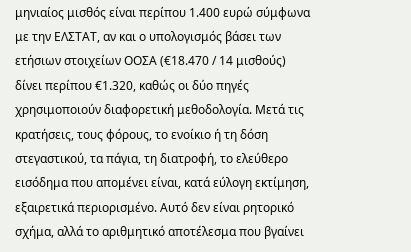μηνιαίος μισθός είναι περίπου 1.400 ευρώ σύμφωνα με την ΕΛΣΤΑΤ, αν και ο υπολογισμός βάσει των ετήσιων στοιχείων ΟΟΣΑ (€18.470 / 14 μισθούς) δίνει περίπου €1.320, καθώς οι δύο πηγές χρησιμοποιούν διαφορετική μεθοδολογία. Μετά τις κρατήσεις, τους φόρους, το ενοίκιο ή τη δόση στεγαστικού, τα πάγια, τη διατροφή, το ελεύθερο εισόδημα που απομένει είναι, κατά εύλογη εκτίμηση, εξαιρετικά περιορισμένο. Αυτό δεν είναι ρητορικό σχήμα, αλλά το αριθμητικό αποτέλεσμα που βγαίνει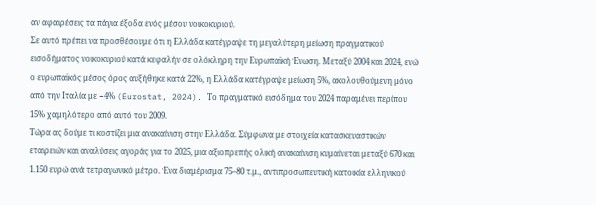αν αφαιρέσεις τα πάγια έξοδα ενός μέσου νοικοκυριού.
Σε αυτό πρέπει να προσθέσουμε ότι η Ελλάδα κατέγραψε τη μεγαλύτερη μείωση πραγματικού εισοδήματος νοικοκυριού κατά κεφαλήν σε ολόκληρη την Ευρωπαϊκή Ένωση. Μεταξύ 2004 και 2024, ενώ ο ευρωπαϊκός μέσος όρος αυξήθηκε κατά 22%, η Ελλάδα κατέγραψε μείωση 5%, ακολουθούμενη μόνο από την Ιταλία με −4% (Eurostat, 2024). Το πραγματικό εισόδημα του 2024 παραμένει περίπου 15% χαμηλότερο από αυτό του 2009.
Τώρα ας δούμε τι κοστίζει μια ανακαίνιση στην Ελλάδα. Σύμφωνα με στοιχεία κατασκευαστικών εταιρειών και αναλύσεις αγοράς για το 2025, μια αξιοπρεπής ολική ανακαίνιση κυμαίνεται μεταξύ 670 και 1.150 ευρώ ανά τετραγωνικό μέτρο. Ένα διαμέρισμα 75–80 τ.μ., αντιπροσωπευτική κατοικία ελληνικού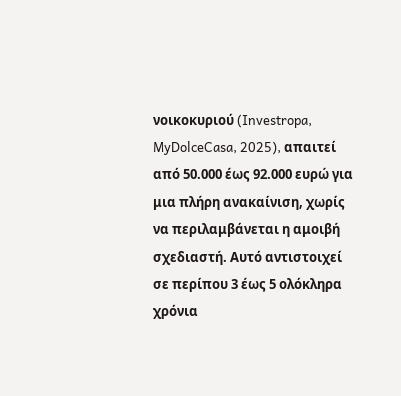νοικοκυριού (Investropa, MyDolceCasa, 2025), απαιτεί από 50.000 έως 92.000 ευρώ για μια πλήρη ανακαίνιση, χωρίς να περιλαμβάνεται η αμοιβή σχεδιαστή. Αυτό αντιστοιχεί σε περίπου 3 έως 5 ολόκληρα χρόνια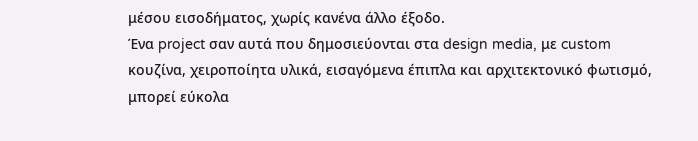μέσου εισοδήματος, χωρίς κανένα άλλο έξοδο.
Ένα project σαν αυτά που δημοσιεύονται στα design media, με custom κουζίνα, χειροποίητα υλικά, εισαγόμενα έπιπλα και αρχιτεκτονικό φωτισμό, μπορεί εύκολα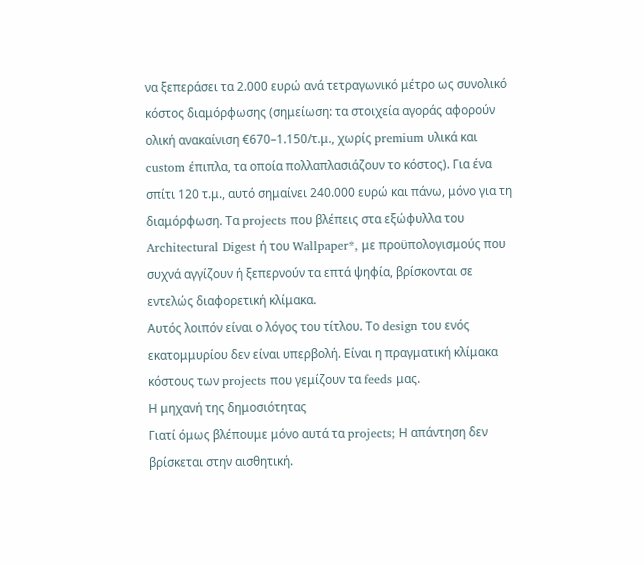να ξεπεράσει τα 2.000 ευρώ ανά τετραγωνικό μέτρο ως συνολικό κόστος διαμόρφωσης (σημείωση: τα στοιχεία αγοράς αφορούν ολική ανακαίνιση €670–1.150/τ.μ., χωρίς premium υλικά και custom έπιπλα, τα οποία πολλαπλασιάζουν το κόστος). Για ένα σπίτι 120 τ.μ., αυτό σημαίνει 240.000 ευρώ και πάνω, μόνο για τη διαμόρφωση. Τα projects που βλέπεις στα εξώφυλλα του Architectural Digest ή του Wallpaper*, με προϋπολογισμούς που συχνά αγγίζουν ή ξεπερνούν τα επτά ψηφία, βρίσκονται σε εντελώς διαφορετική κλίμακα.
Αυτός λοιπόν είναι ο λόγος του τίτλου. Το design του ενός εκατομμυρίου δεν είναι υπερβολή. Είναι η πραγματική κλίμακα κόστους των projects που γεμίζουν τα feeds μας.
Η μηχανή της δημοσιότητας
Γιατί όμως βλέπουμε μόνο αυτά τα projects; Η απάντηση δεν βρίσκεται στην αισθητική.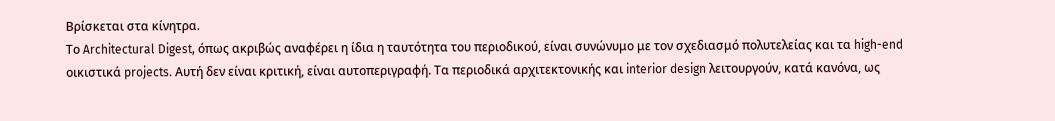Βρίσκεται στα κίνητρα.
Το Architectural Digest, όπως ακριβώς αναφέρει η ίδια η ταυτότητα του περιοδικού, είναι συνώνυμο με τον σχεδιασμό πολυτελείας και τα high-end οικιστικά projects. Αυτή δεν είναι κριτική, είναι αυτοπεριγραφή. Τα περιοδικά αρχιτεκτονικής και interior design λειτουργούν, κατά κανόνα, ως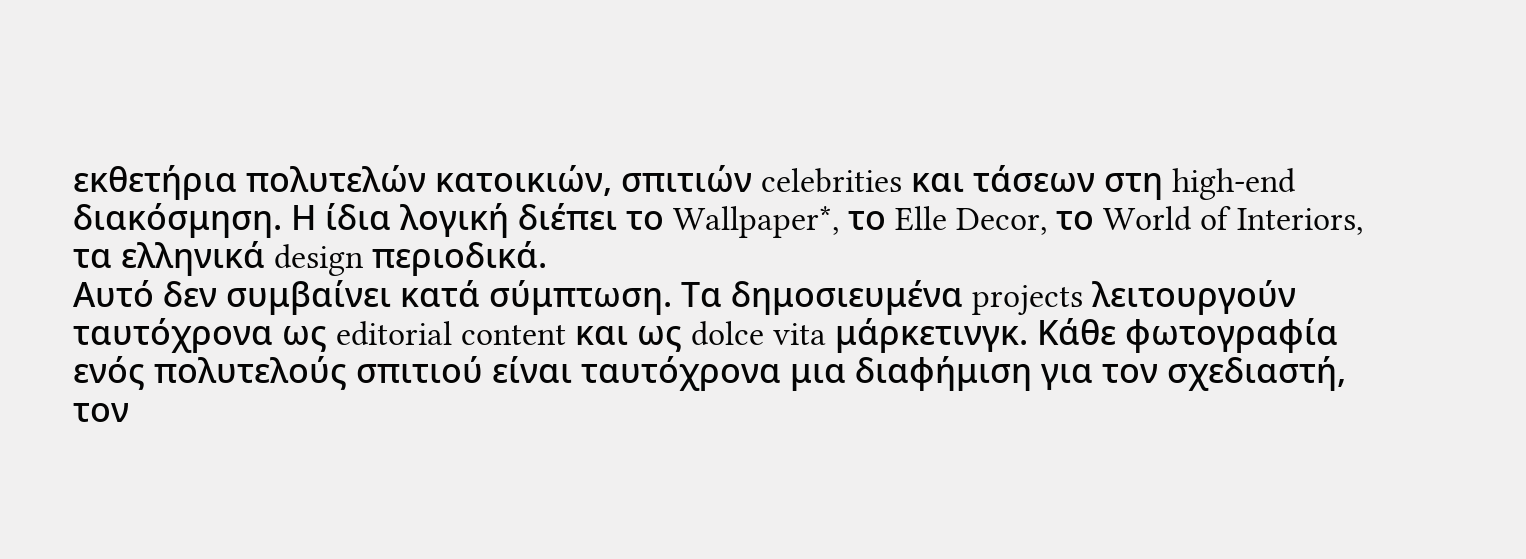εκθετήρια πολυτελών κατοικιών, σπιτιών celebrities και τάσεων στη high-end διακόσμηση. Η ίδια λογική διέπει το Wallpaper*, το Elle Decor, το World of Interiors, τα ελληνικά design περιοδικά.
Αυτό δεν συμβαίνει κατά σύμπτωση. Τα δημοσιευμένα projects λειτουργούν ταυτόχρονα ως editorial content και ως dolce vita μάρκετινγκ. Κάθε φωτογραφία ενός πολυτελούς σπιτιού είναι ταυτόχρονα μια διαφήμιση για τον σχεδιαστή, τον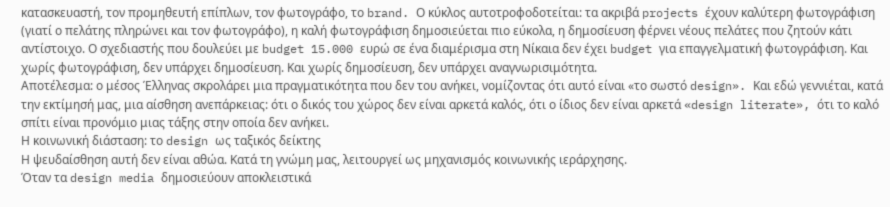κατασκευαστή, τον προμηθευτή επίπλων, τον φωτογράφο, το brand. Ο κύκλος αυτοτροφοδοτείται: τα ακριβά projects έχουν καλύτερη φωτογράφιση (γιατί ο πελάτης πληρώνει και τον φωτογράφο), η καλή φωτογράφιση δημοσιεύεται πιο εύκολα, η δημοσίευση φέρνει νέους πελάτες που ζητούν κάτι αντίστοιχο. Ο σχεδιαστής που δουλεύει με budget 15.000 ευρώ σε ένα διαμέρισμα στη Νίκαια δεν έχει budget για επαγγελματική φωτογράφιση. Και χωρίς φωτογράφιση, δεν υπάρχει δημοσίευση. Και χωρίς δημοσίευση, δεν υπάρχει αναγνωρισιμότητα.
Αποτέλεσμα: ο μέσος Έλληνας σκρολάρει μια πραγματικότητα που δεν του ανήκει, νομίζοντας ότι αυτό είναι «το σωστό design». Και εδώ γεννιέται, κατά την εκτίμησή μας, μια αίσθηση ανεπάρκειας: ότι ο δικός του χώρος δεν είναι αρκετά καλός, ότι ο ίδιος δεν είναι αρκετά «design literate», ότι το καλό σπίτι είναι προνόμιο μιας τάξης στην οποία δεν ανήκει.
Η κοινωνική διάσταση: το design ως ταξικός δείκτης
Η ψευδαίσθηση αυτή δεν είναι αθώα. Κατά τη γνώμη μας, λειτουργεί ως μηχανισμός κοινωνικής ιεράρχησης.
Όταν τα design media δημοσιεύουν αποκλειστικά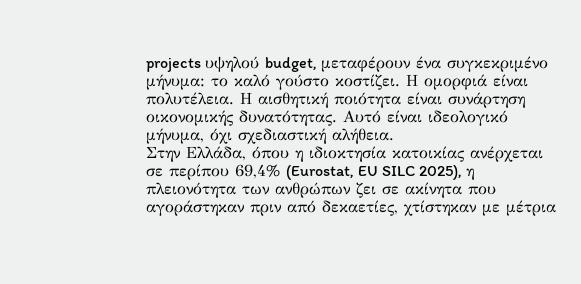projects υψηλού budget, μεταφέρουν ένα συγκεκριμένο μήνυμα: το καλό γούστο κοστίζει. Η ομορφιά είναι πολυτέλεια. Η αισθητική ποιότητα είναι συνάρτηση οικονομικής δυνατότητας. Αυτό είναι ιδεολογικό μήνυμα, όχι σχεδιαστική αλήθεια.
Στην Ελλάδα, όπου η ιδιοκτησία κατοικίας ανέρχεται σε περίπου 69,4% (Eurostat, EU SILC 2025), η πλειονότητα των ανθρώπων ζει σε ακίνητα που αγοράστηκαν πριν από δεκαετίες, χτίστηκαν με μέτρια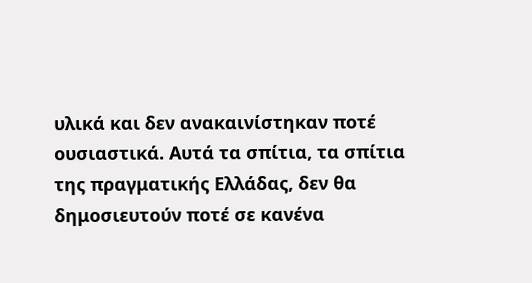υλικά και δεν ανακαινίστηκαν ποτέ ουσιαστικά. Αυτά τα σπίτια, τα σπίτια της πραγματικής Ελλάδας, δεν θα δημοσιευτούν ποτέ σε κανένα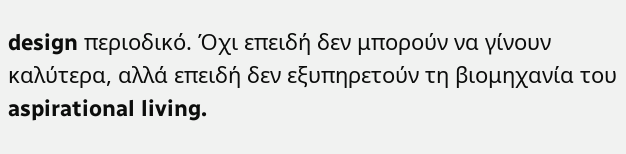design περιοδικό. Όχι επειδή δεν μπορούν να γίνουν καλύτερα, αλλά επειδή δεν εξυπηρετούν τη βιομηχανία του aspirational living.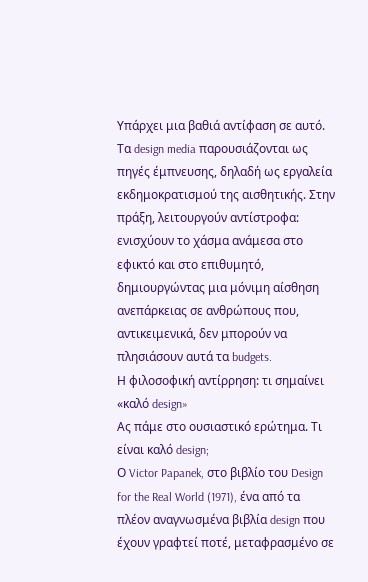Υπάρχει μια βαθιά αντίφαση σε αυτό. Τα design media παρουσιάζονται ως πηγές έμπνευσης, δηλαδή ως εργαλεία εκδημοκρατισμού της αισθητικής. Στην πράξη, λειτουργούν αντίστροφα: ενισχύουν το χάσμα ανάμεσα στο εφικτό και στο επιθυμητό, δημιουργώντας μια μόνιμη αίσθηση ανεπάρκειας σε ανθρώπους που, αντικειμενικά, δεν μπορούν να πλησιάσουν αυτά τα budgets.
Η φιλοσοφική αντίρρηση: τι σημαίνει «καλό design»
Ας πάμε στο ουσιαστικό ερώτημα. Τι είναι καλό design;
Ο Victor Papanek, στο βιβλίο του Design for the Real World (1971), ένα από τα πλέον αναγνωσμένα βιβλία design που έχουν γραφτεί ποτέ, μεταφρασμένο σε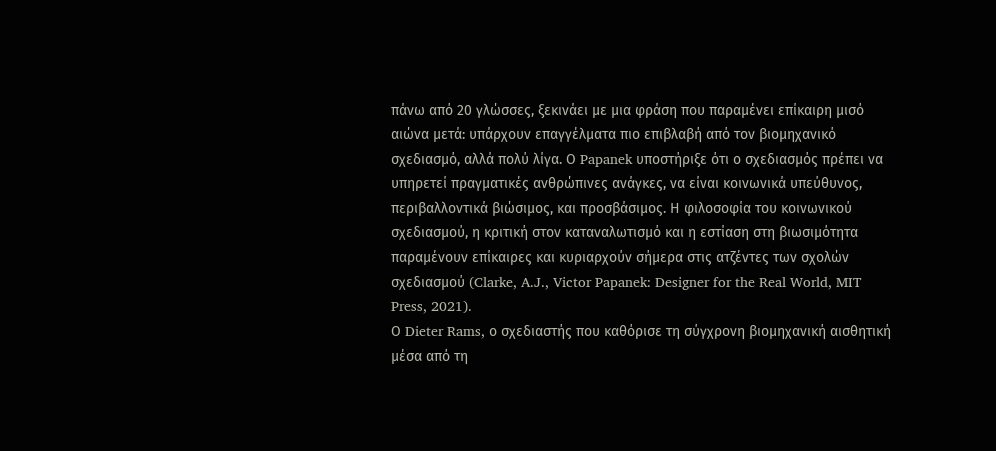πάνω από 20 γλώσσες, ξεκινάει με μια φράση που παραμένει επίκαιρη μισό αιώνα μετά: υπάρχουν επαγγέλματα πιο επιβλαβή από τον βιομηχανικό σχεδιασμό, αλλά πολύ λίγα. Ο Papanek υποστήριξε ότι ο σχεδιασμός πρέπει να υπηρετεί πραγματικές ανθρώπινες ανάγκες, να είναι κοινωνικά υπεύθυνος, περιβαλλοντικά βιώσιμος, και προσβάσιμος. Η φιλοσοφία του κοινωνικού σχεδιασμού, η κριτική στον καταναλωτισμό και η εστίαση στη βιωσιμότητα παραμένουν επίκαιρες και κυριαρχούν σήμερα στις ατζέντες των σχολών σχεδιασμού (Clarke, A.J., Victor Papanek: Designer for the Real World, MIT Press, 2021).
Ο Dieter Rams, ο σχεδιαστής που καθόρισε τη σύγχρονη βιομηχανική αισθητική μέσα από τη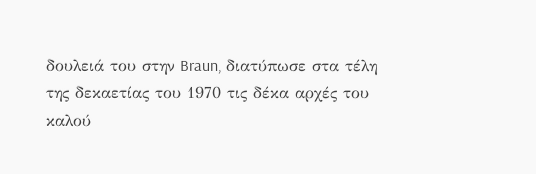δουλειά του στην Braun, διατύπωσε στα τέλη της δεκαετίας του 1970 τις δέκα αρχές του καλού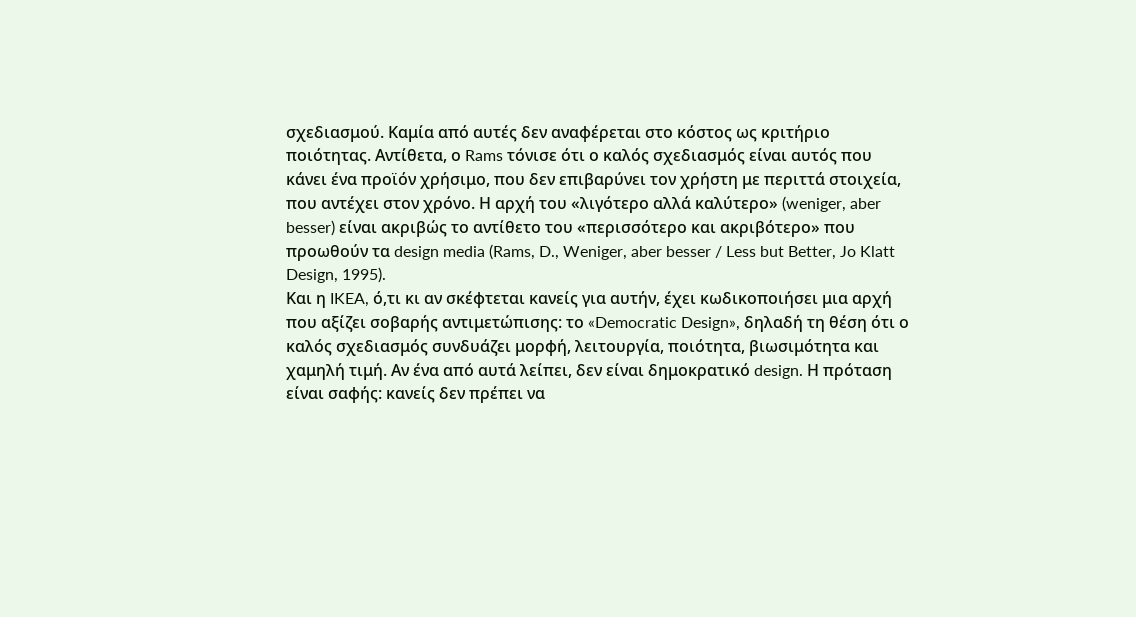σχεδιασμού. Καμία από αυτές δεν αναφέρεται στο κόστος ως κριτήριο ποιότητας. Αντίθετα, ο Rams τόνισε ότι ο καλός σχεδιασμός είναι αυτός που κάνει ένα προϊόν χρήσιμο, που δεν επιβαρύνει τον χρήστη με περιττά στοιχεία, που αντέχει στον χρόνο. Η αρχή του «λιγότερο αλλά καλύτερο» (weniger, aber besser) είναι ακριβώς το αντίθετο του «περισσότερο και ακριβότερο» που προωθούν τα design media (Rams, D., Weniger, aber besser / Less but Better, Jo Klatt Design, 1995).
Και η IKEA, ό,τι κι αν σκέφτεται κανείς για αυτήν, έχει κωδικοποιήσει μια αρχή που αξίζει σοβαρής αντιμετώπισης: το «Democratic Design», δηλαδή τη θέση ότι ο καλός σχεδιασμός συνδυάζει μορφή, λειτουργία, ποιότητα, βιωσιμότητα και χαμηλή τιμή. Αν ένα από αυτά λείπει, δεν είναι δημοκρατικό design. Η πρόταση είναι σαφής: κανείς δεν πρέπει να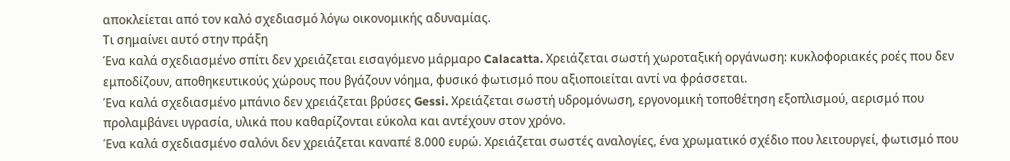αποκλείεται από τον καλό σχεδιασμό λόγω οικονομικής αδυναμίας.
Τι σημαίνει αυτό στην πράξη
Ένα καλά σχεδιασμένο σπίτι δεν χρειάζεται εισαγόμενο μάρμαρο Calacatta. Χρειάζεται σωστή χωροταξική οργάνωση: κυκλοφοριακές ροές που δεν εμποδίζουν, αποθηκευτικούς χώρους που βγάζουν νόημα, φυσικό φωτισμό που αξιοποιείται αντί να φράσσεται.
Ένα καλά σχεδιασμένο μπάνιο δεν χρειάζεται βρύσες Gessi. Χρειάζεται σωστή υδρομόνωση, εργονομική τοποθέτηση εξοπλισμού, αερισμό που προλαμβάνει υγρασία, υλικά που καθαρίζονται εύκολα και αντέχουν στον χρόνο.
Ένα καλά σχεδιασμένο σαλόνι δεν χρειάζεται καναπέ 8.000 ευρώ. Χρειάζεται σωστές αναλογίες, ένα χρωματικό σχέδιο που λειτουργεί, φωτισμό που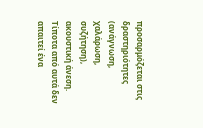προσαρμόζεται στις δραστηριότητες (ανάγνωση, χαλάρωση, συζήτηση), ακουστική άνεση.
Τίποτα από αυτά δεν απαιτεί ένα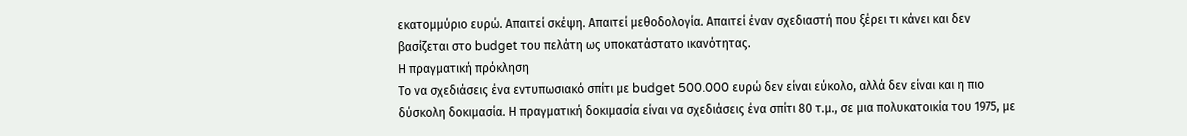εκατομμύριο ευρώ. Απαιτεί σκέψη. Απαιτεί μεθοδολογία. Απαιτεί έναν σχεδιαστή που ξέρει τι κάνει και δεν βασίζεται στο budget του πελάτη ως υποκατάστατο ικανότητας.
Η πραγματική πρόκληση
Το να σχεδιάσεις ένα εντυπωσιακό σπίτι με budget 500.000 ευρώ δεν είναι εύκολο, αλλά δεν είναι και η πιο δύσκολη δοκιμασία. Η πραγματική δοκιμασία είναι να σχεδιάσεις ένα σπίτι 80 τ.μ., σε μια πολυκατοικία του 1975, με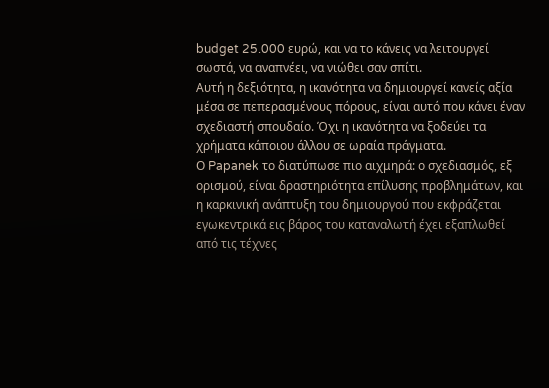budget 25.000 ευρώ, και να το κάνεις να λειτουργεί σωστά, να αναπνέει, να νιώθει σαν σπίτι.
Αυτή η δεξιότητα, η ικανότητα να δημιουργεί κανείς αξία μέσα σε πεπερασμένους πόρους, είναι αυτό που κάνει έναν σχεδιαστή σπουδαίο. Όχι η ικανότητα να ξοδεύει τα χρήματα κάποιου άλλου σε ωραία πράγματα.
Ο Papanek το διατύπωσε πιο αιχμηρά: ο σχεδιασμός, εξ ορισμού, είναι δραστηριότητα επίλυσης προβλημάτων, και η καρκινική ανάπτυξη του δημιουργού που εκφράζεται εγωκεντρικά εις βάρος του καταναλωτή έχει εξαπλωθεί από τις τέχνες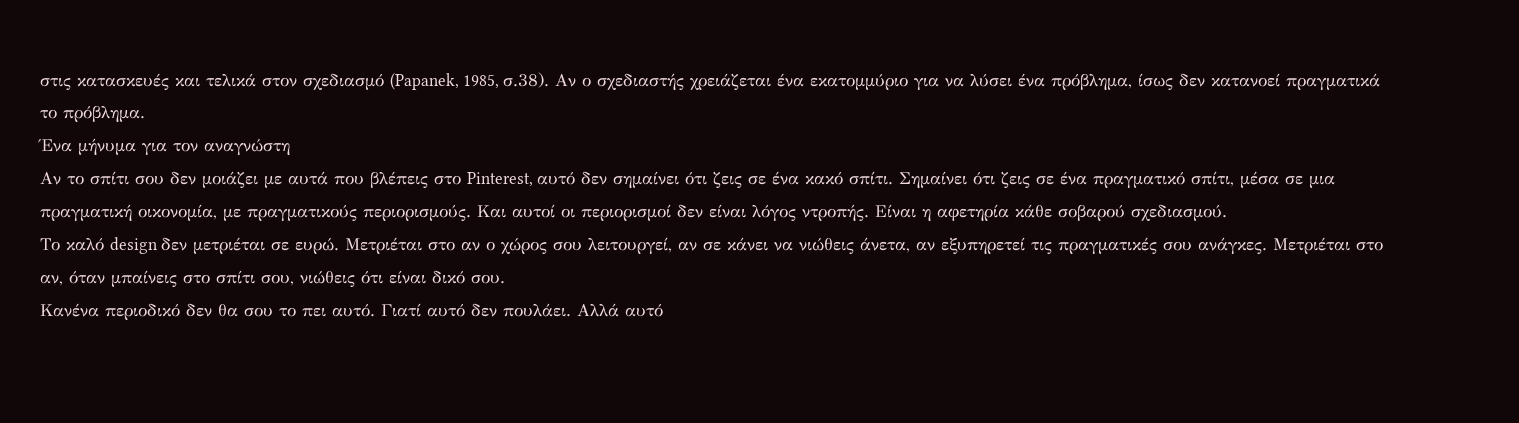στις κατασκευές και τελικά στον σχεδιασμό (Papanek, 1985, σ.38). Αν ο σχεδιαστής χρειάζεται ένα εκατομμύριο για να λύσει ένα πρόβλημα, ίσως δεν κατανοεί πραγματικά το πρόβλημα.
Ένα μήνυμα για τον αναγνώστη
Αν το σπίτι σου δεν μοιάζει με αυτά που βλέπεις στο Pinterest, αυτό δεν σημαίνει ότι ζεις σε ένα κακό σπίτι. Σημαίνει ότι ζεις σε ένα πραγματικό σπίτι, μέσα σε μια πραγματική οικονομία, με πραγματικούς περιορισμούς. Και αυτοί οι περιορισμοί δεν είναι λόγος ντροπής. Είναι η αφετηρία κάθε σοβαρού σχεδιασμού.
Το καλό design δεν μετριέται σε ευρώ. Μετριέται στο αν ο χώρος σου λειτουργεί, αν σε κάνει να νιώθεις άνετα, αν εξυπηρετεί τις πραγματικές σου ανάγκες. Μετριέται στο αν, όταν μπαίνεις στο σπίτι σου, νιώθεις ότι είναι δικό σου.
Κανένα περιοδικό δεν θα σου το πει αυτό. Γιατί αυτό δεν πουλάει. Αλλά αυτό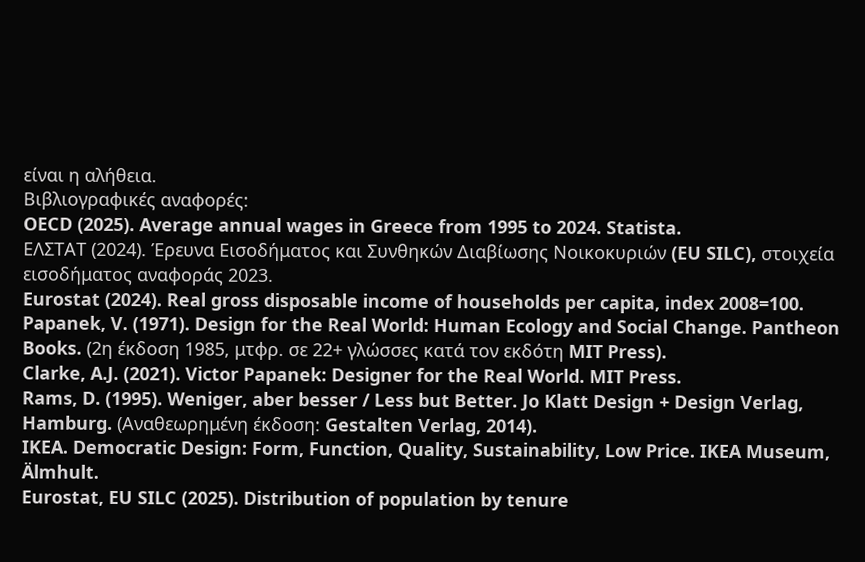είναι η αλήθεια.
Βιβλιογραφικές αναφορές:
OECD (2025). Average annual wages in Greece from 1995 to 2024. Statista.
ΕΛΣΤΑΤ (2024). Έρευνα Εισοδήματος και Συνθηκών Διαβίωσης Νοικοκυριών (EU SILC), στοιχεία εισοδήματος αναφοράς 2023.
Eurostat (2024). Real gross disposable income of households per capita, index 2008=100.
Papanek, V. (1971). Design for the Real World: Human Ecology and Social Change. Pantheon Books. (2η έκδοση 1985, μτφρ. σε 22+ γλώσσες κατά τον εκδότη MIT Press).
Clarke, A.J. (2021). Victor Papanek: Designer for the Real World. MIT Press.
Rams, D. (1995). Weniger, aber besser / Less but Better. Jo Klatt Design + Design Verlag, Hamburg. (Αναθεωρημένη έκδοση: Gestalten Verlag, 2014).
IKEA. Democratic Design: Form, Function, Quality, Sustainability, Low Price. IKEA Museum, Älmhult.
Eurostat, EU SILC (2025). Distribution of population by tenure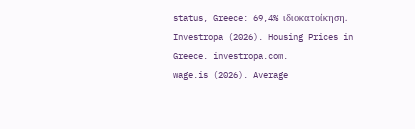status, Greece: 69,4% ιδιοκατοίκηση.
Investropa (2026). Housing Prices in Greece. investropa.com.
wage.is (2026). Average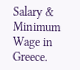Salary & Minimum Wage in Greece.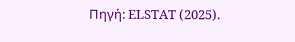Πηγή: ELSTAT (2025).